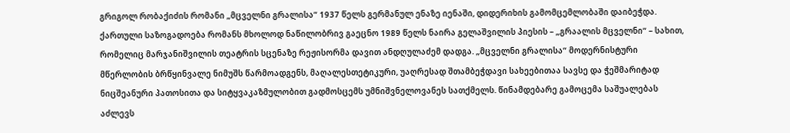გრიგოლ რობაქიძის რომანი „მცველნი გრალისა“ 1937 წელს გერმანულ ენაზე იენაში, დიდერიხის გამომცემლობაში დაიბეჭდა. ქართული საზოგადოება რომანს მხოლოდ ნაწილობრივ გაეცნო 1989 წელს ნაირა გელაშვილის პიესის – „გრაალის მცველნი“ – სახით, რომელიც მარჯანიშვილის თეატრის სცენაზე რეჟისორმა დავით ანდღულაძემ დადგა. „მცველნი გრალისა“ მოდერნისტური მწერლობის ბრწყინვალე ნიმუშს წარმოადგენს, მაღალესთეტიკური, უაღრესად შთამბეჭდავი სახეებითაა სავსე და ჭეშმარიტად ნიცშეანური პათოსითა და სიტყვაკაზმულობით გადმოსცემს უმნიშვნელოვანეს სათქმელს. წინამდებარე გამოცემა საშუალებას აძლევს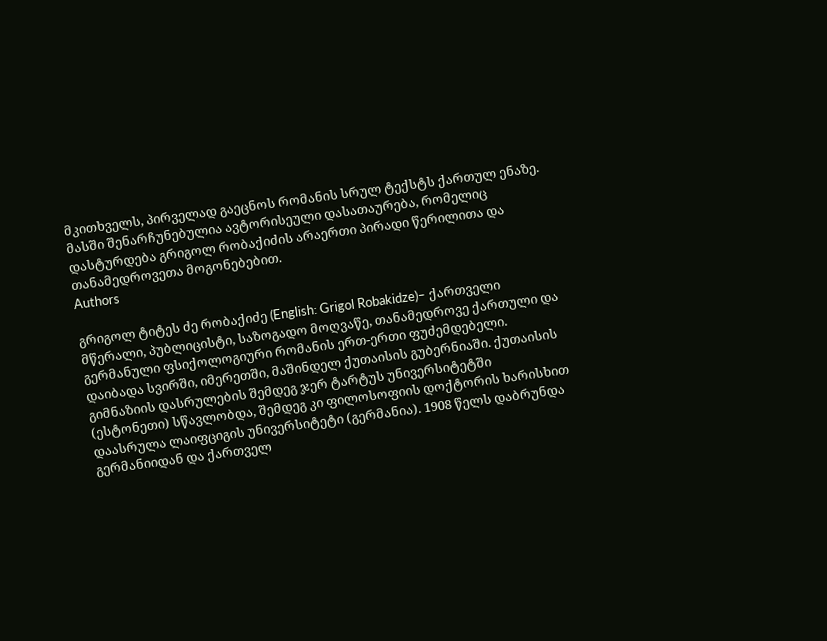მკითხველს, პირველად გაეცნოს რომანის სრულ ტექსტს ქართულ ენაზე. მასში შენარჩუნებულია ავტორისეული დასათაურება, რომელიც დასტურდება გრიგოლ რობაქიძის არაერთი პირადი წერილითა და თანამედროვეთა მოგონებებით.
Authors

გრიგოლ ტიტეს ძე რობაქიძე (English: Grigol Robakidze)– ქართველი მწერალი, პუბლიცისტი, საზოგადო მოღვაწე, თანამედროვე ქართული და გერმანული ფსიქოლოგიური რომანის ერთ-ერთი ფუძემდებელი. დაიბადა სვირში, იმერეთში, მაშინდელ ქუთაისის გუბერნიაში. ქუთაისის გიმნაზიის დასრულების შემდეგ ჯერ ტარტუს უნივერსიტეტში (ესტონეთი) სწავლობდა, შემდეგ კი ფილოსოფიის დოქტორის ხარისხით დაასრულა ლაიფციგის უნივერსიტეტი (გერმანია). 1908 წელს დაბრუნდა გერმანიიდან და ქართველ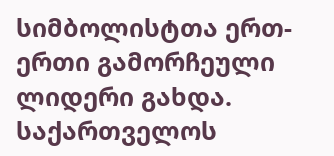სიმბოლისტთა ერთ-ერთი გამორჩეული ლიდერი გახდა. საქართველოს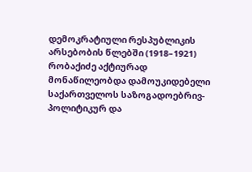დემოკრატიული რესპუბლიკის არსებობის წლებში (1918–1921) რობაქიძე აქტიურად მონაწილეობდა დამოუკიდებელი საქართველოს საზოგადოებრივ-პოლიტიკურ და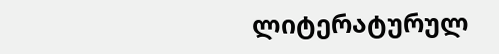ლიტერატურულ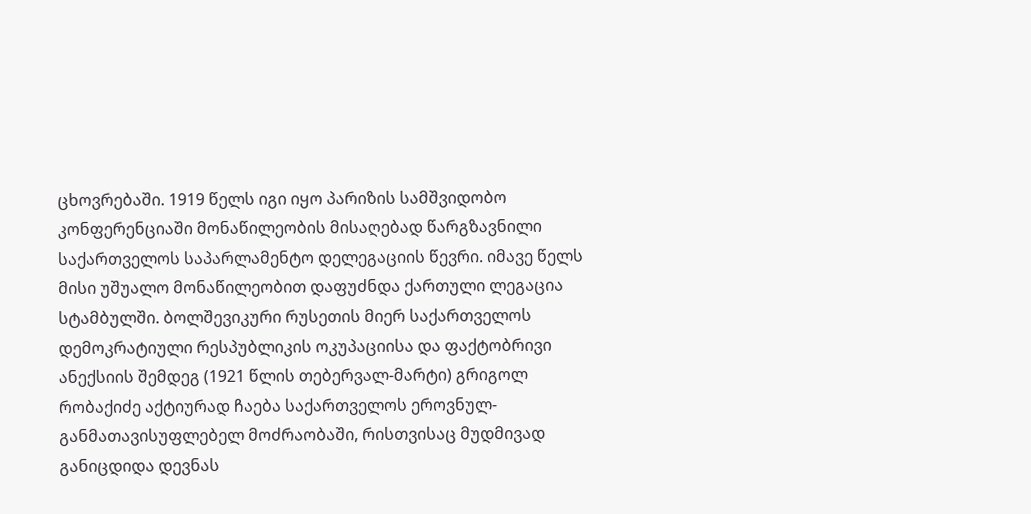ცხოვრებაში. 1919 წელს იგი იყო პარიზის სამშვიდობო კონფერენციაში მონაწილეობის მისაღებად წარგზავნილი საქართველოს საპარლამენტო დელეგაციის წევრი. იმავე წელს მისი უშუალო მონაწილეობით დაფუძნდა ქართული ლეგაცია სტამბულში. ბოლშევიკური რუსეთის მიერ საქართველოს დემოკრატიული რესპუბლიკის ოკუპაციისა და ფაქტობრივი ანექსიის შემდეგ (1921 წლის თებერვალ-მარტი) გრიგოლ რობაქიძე აქტიურად ჩაება საქართველოს ეროვნულ-განმათავისუფლებელ მოძრაობაში, რისთვისაც მუდმივად განიცდიდა დევნას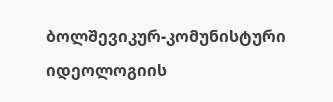ბოლშევიკურ-კომუნისტური იდეოლოგიის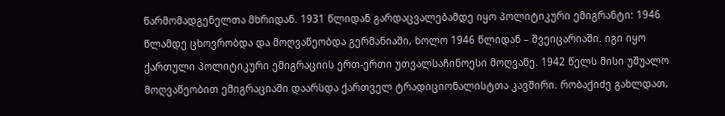წარმომადგენელთა მხრიდან. 1931 წლიდან გარდაცვალებამდე იყო პოლიტიკური ემიგრანტი: 1946 წლამდე ცხოვრობდა და მოღვაწეობდა გერმანიაში, ხოლო 1946 წლიდან – შვეიცარიაში. იგი იყო ქართული პოლიტიკური ემიგრაციის ერთ-ერთი უთვალსაჩინოესი მოღვაწე. 1942 წელს მისი უშუალო მოღვაწეობით ემიგრაციაში დაარსდა ქართველ ტრადიციონალისტთა კავშირი. რობაქიძე გახლდათ,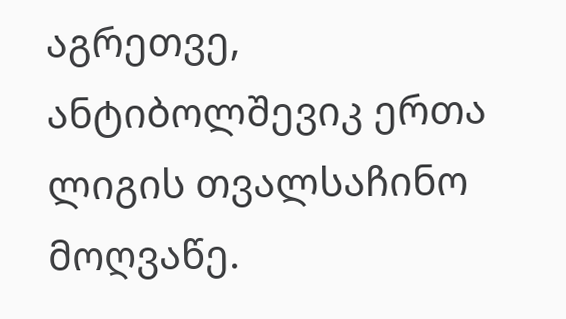აგრეთვე, ანტიბოლშევიკ ერთა ლიგის თვალსაჩინო მოღვაწე.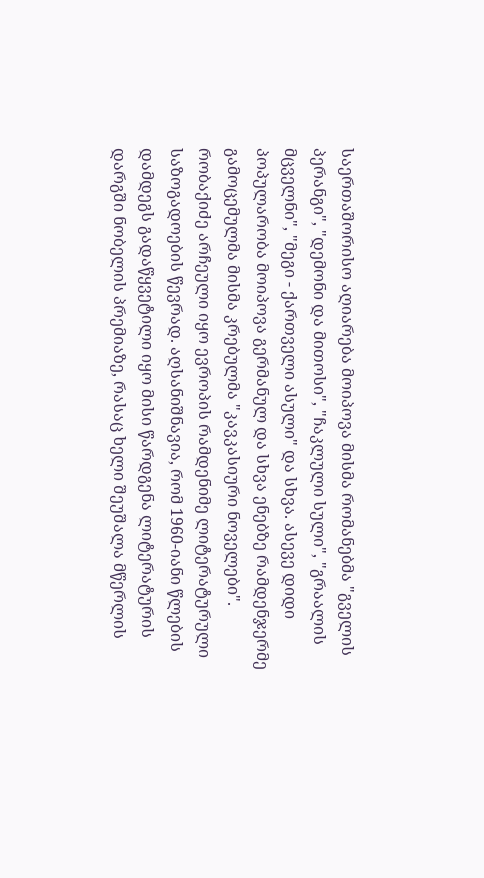საერთაშორისო აღიარება მოიპოვა მისმა რომანებმა "გველის პერანგი", "დემონი და მითოსი", "ჩაკლული სული", "გრაალის მცველნი", "მეგი - ქართველი ასული" და სხვა. ასევე დიდი პოპულარობა მოიპოვა გერმანულ და სხვა ენებზე რამდენჯერმე გამოცემულმა მისმა კრებულმა "კავკასიური ნოველები". რობაქიძე არჩეული იყო ევროპის რამდენიმე ლიტერატურული საზოგადოების წევრად. აღსანიშნავია, რომ 1960-იანი წლების დამდეგს გადაწყვეტილი იყო მისი წარდგენა ლიტერატურის დარგში ნობელის პრემიაზე, რასაც ხელი შეუშალა მწერლის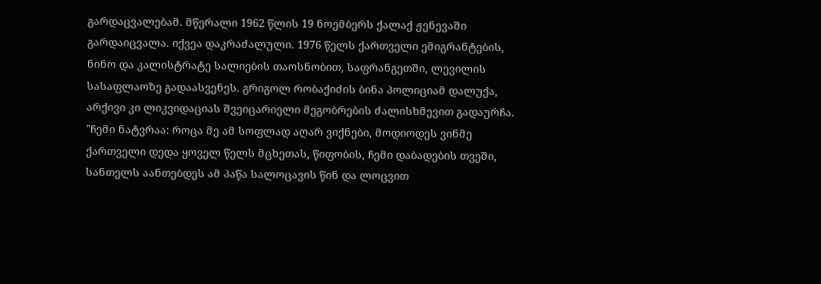გარდაცვალებამ. მწერალი 1962 წლის 19 ნოემბერს ქალაქ ჟენევაში გარდაიცვალა. იქვეა დაკრაძალული. 1976 წელს ქართველი ემიგრანტების, ნინო და კალისტრატე სალიების თაოსნობით, საფრანგეთში, ლევილის სასაფლაოზე გადაასვენეს. გრიგოლ რობაქიძის ბინა პოლიციამ დალუქა, არქივი კი ლიკვიდაციას შვეიცარიელი მეგობრების ძალისხმევით გადაურჩა. "ჩემი ნატვრაა: როცა მე ამ სოფლად აღარ ვიქნები, მოდიოდეს ვინმე ქართველი დედა ყოველ წელს მცხეთას, წიფობის, ჩემი დაბადების თვეში, სანთელს აანთებდეს ამ პაწა სალოცავის წინ და ლოცვით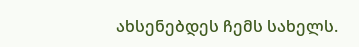ახსენებდეს ჩემს სახელს.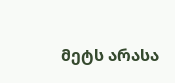მეტს არასა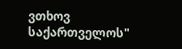ვთხოვ საქართველოს"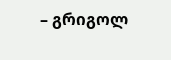– გრიგოლ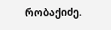რობაქიძე.